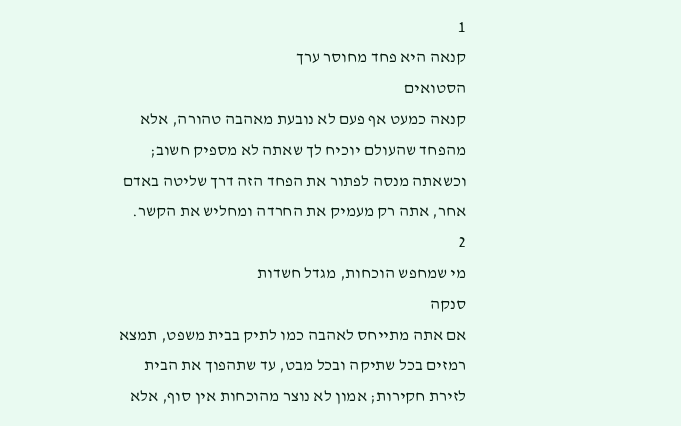1
קנאה היא פחד מחוסר ערך
הסטואים
קנאה כמעט אף פעם לא נובעת מאהבה טהורה, אלא מהפחד שהעולם יוכיח לך שאתה לא מספיק חשוב; וכשאתה מנסה לפתור את הפחד הזה דרך שליטה באדם אחר, אתה רק מעמיק את החרדה ומחליש את הקשר.
2
מי שמחפש הוכחות, מגדל חשדות
סנקה
אם אתה מתייחס לאהבה כמו לתיק בבית משפט, תמצא רמזים בכל שתיקה ובכל מבט, עד שתהפוך את הבית לזירת חקירות; אמון לא נוצר מהוכחות אין סוף, אלא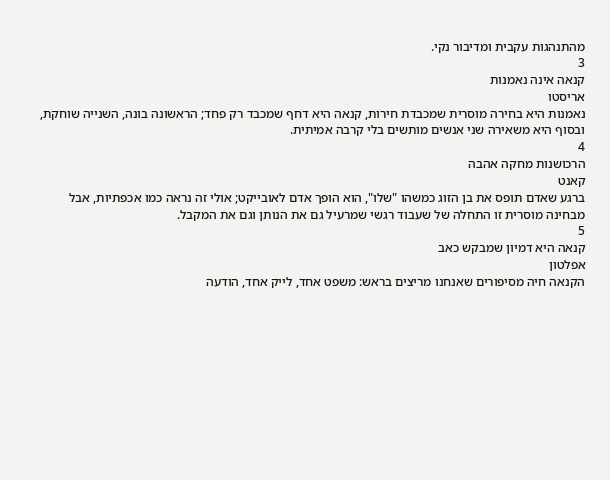מהתנהגות עקבית ומדיבור נקי.
3
קנאה אינה נאמנות
אריסטו
נאמנות היא בחירה מוסרית שמכבדת חירות, קנאה היא דחף שמכבד רק פחד; הראשונה בונה, השנייה שוחקת, ובסוף היא משאירה שני אנשים מותשים בלי קרבה אמיתית.
4
הרכושנות מחקה אהבה
קאנט
ברגע שאדם תופס את בן הזוג כמשהו "שלו", הוא הופך אדם לאובייקט; אולי זה נראה כמו אכפתיות, אבל מבחינה מוסרית זו התחלה של שעבוד רגשי שמרעיל גם את הנותן וגם את המקבל.
5
קנאה היא דמיון שמבקש כאב
אפלטון
הקנאה חיה מסיפורים שאנחנו מריצים בראש: משפט אחד, לייק אחד, הודעה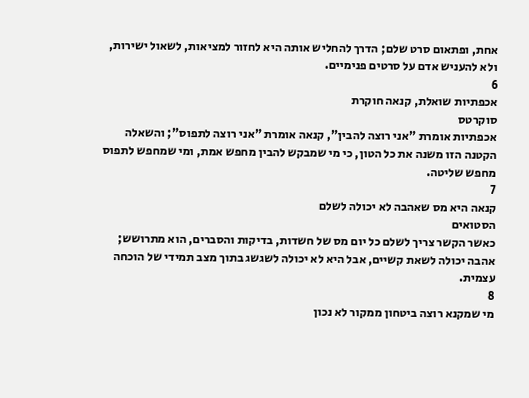אחת, ופתאום סרט שלם; הדרך להחליש אותה היא לחזור למציאות, לשאול ישירות, ולא להעניש אדם על סרטים פנימיים.
6
אכפתיות שואלת, קנאה חוקרת
סוקרטס
אכפתיות אומרת "אני רוצה להבין", קנאה אומרת "אני רוצה לתפוס"; והשאלה הקטנה הזו משנה את כל הטון, כי מי שמבקש להבין מחפש אמת, ומי שמחפש לתפוס מחפש שליטה.
7
קנאה היא מס שאהבה לא יכולה לשלם
הסטואים
כאשר הקשר צריך לשלם כל יום מס של חשדות, בדיקות והסברים, הוא מתרושש; אהבה יכולה לשאת קשיים, אבל היא לא יכולה לשגשג בתוך מצב תמידי של הוכחה עצמית.
8
מי שמקנא רוצה ביטחון ממקור לא נכון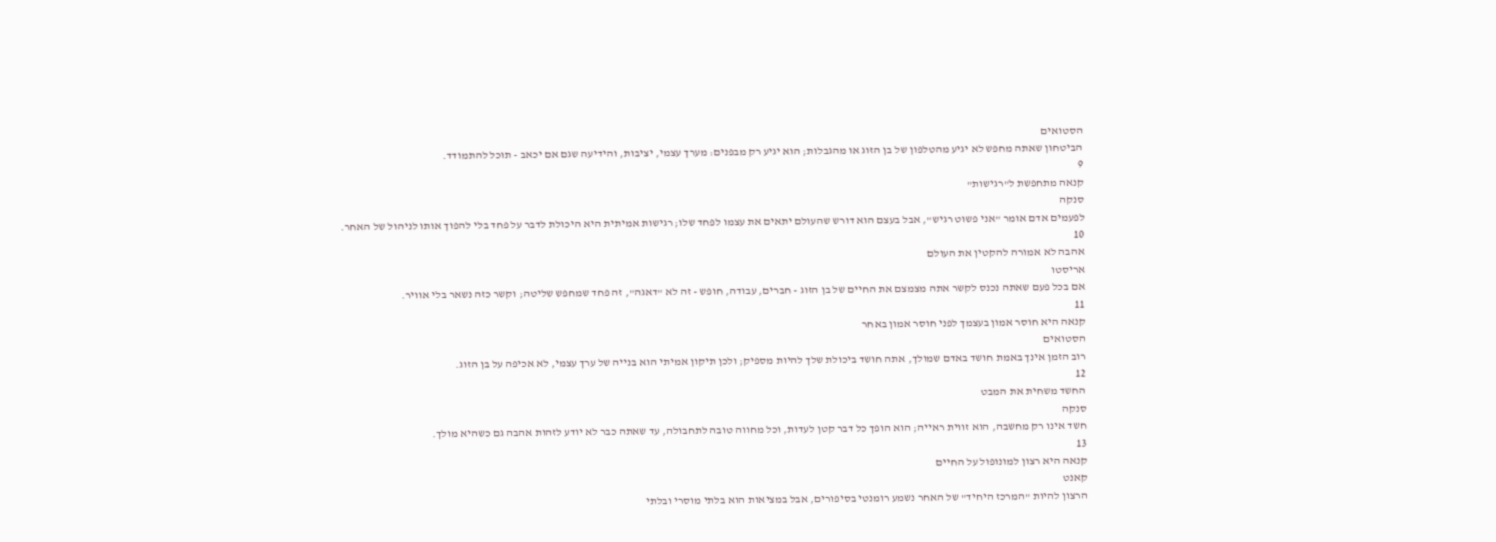הסטואים
הביטחון שאתה מחפש לא יגיע מהטלפון של בן הזוג או מהגבלות; הוא יגיע רק מבפנים: מערך עצמי, יציבות, והידיעה שגם אם יכאב - תוכל להתמודד.
9
קנאה מתחפשת ל"רגישות"
סנקה
לפעמים אדם אומר "אני פשוט רגיש", אבל בעצם הוא דורש שהעולם יתאים את עצמו לפחד שלו; רגישות אמיתית היא היכולת לדבר על פחד בלי להפוך אותו לניהול של האחר.
10
אהבה לא אמורה להקטין את העולם
אריסטו
אם בכל פעם שאתה נכנס לקשר אתה מצמצם את החיים של בן הזוג - חברים, עבודה, חופש - זה לא "דאגה", זה פחד שמחפש שליטה; וקשר כזה נשאר בלי אוויר.
11
קנאה היא חוסר אמון בעצמך לפני חוסר אמון באחר
הסטואים
רוב הזמן אינך באמת חושד באדם שמולך, אתה חושד ביכולת שלך להיות מספיק; ולכן תיקון אמיתי הוא בנייה של ערך עצמי, לא אכיפה על בן הזוג.
12
החשד משחית את המבט
סנקה
חשד אינו רק מחשבה, הוא זווית ראייה; הוא הופך כל דבר קטן לעדות, וכל מחווה טובה לתחבולה, עד שאתה כבר לא יודע לזהות אהבה גם כשהיא מולך.
13
קנאה היא רצון למונופול על החיים
קאנט
הרצון להיות "המרכז היחיד" של האחר נשמע רומנטי בסיפורים, אבל במציאות הוא בלתי מוסרי ובלתי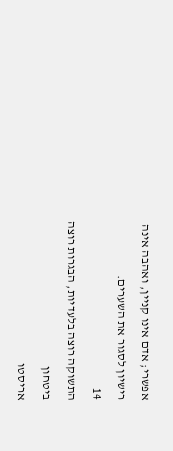אפשרי; אדם אינו קניין, ואהבה אינה רישיון לסגור את השערים.
14
התשוקה רוצה בלעדיות, הבגרות רוצה ביטחון
אריסטו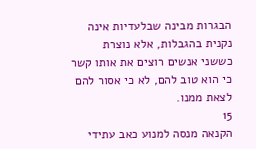הבגרות מבינה שבלעדיות אינה נקנית בהגבלות, אלא נוצרת כששני אנשים רוצים את אותו קשר כי הוא טוב להם, לא כי אסור להם לצאת ממנו.
15
הקנאה מנסה למנוע כאב עתידי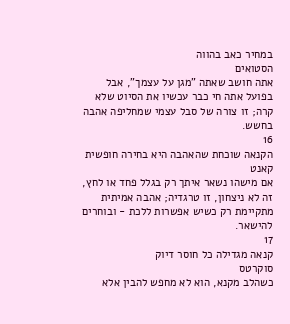במחיר כאב בהווה
הסטואים
אתה חושב שאתה "מגן על עצמך", אבל בפועל אתה חי כבר עכשיו את הסיוט שלא קרה; זו צורה של סבל עצמי שמחליפה אהבה בחשש.
16
הקנאה שוכחת שהאהבה היא בחירה חופשית
קאנט
אם מישהו נשאר איתך רק בגלל פחד או לחץ, זה לא ניצחון, זו טרגדיה; אהבה אמיתית מתקיימת רק כשיש אפשרות ללכת - ובוחרים להישאר.
17
קנאה מגדילה כל חוסר דיוק
סוקרטס
כשהלב מקנא, הוא לא מחפש להבין אלא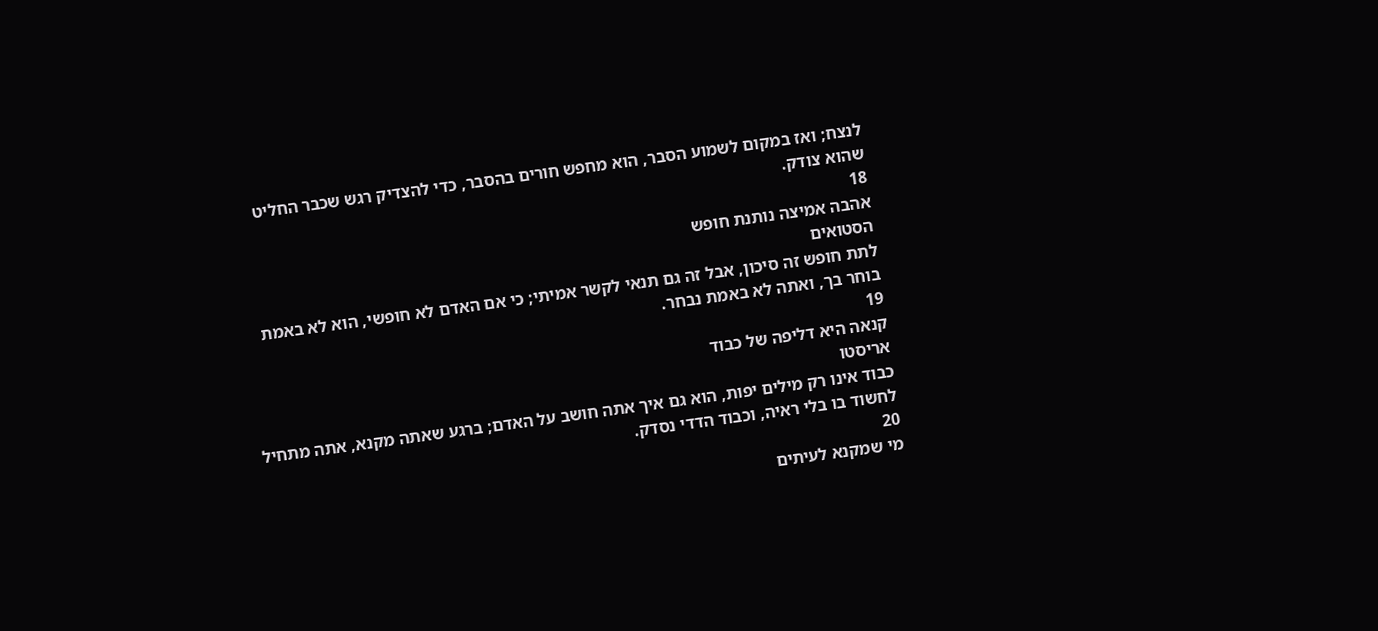לנצח; ואז במקום לשמוע הסבר, הוא מחפש חורים בהסבר, כדי להצדיק רגש שכבר החליט שהוא צודק.
18
אהבה אמיצה נותנת חופש
הסטואים
לתת חופש זה סיכון, אבל זה גם תנאי לקשר אמיתי; כי אם האדם לא חופשי, הוא לא באמת בוחר בך, ואתה לא באמת נבחר.
19
קנאה היא דליפה של כבוד
אריסטו
כבוד אינו רק מילים יפות, הוא גם איך אתה חושב על האדם; ברגע שאתה מקנא, אתה מתחיל לחשוד בו בלי ראיה, וכבוד הדדי נסדק.
20
מי שמקנא לעיתים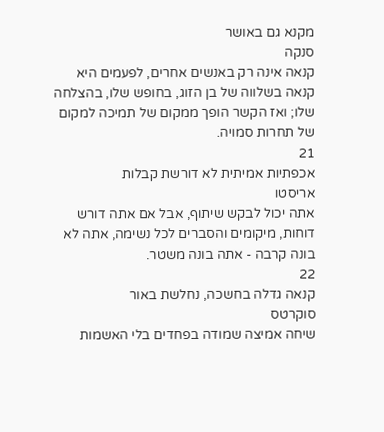מקנא גם באושר
סנקה
קנאה אינה רק באנשים אחרים, לפעמים היא קנאה בשלווה של בן הזוג, בחופש שלו, בהצלחה שלו; ואז הקשר הופך ממקום של תמיכה למקום של תחרות סמויה.
21
אכפתיות אמיתית לא דורשת קבלות
אריסטו
אתה יכול לבקש שיתוף, אבל אם אתה דורש דוחות, מיקומים והסברים לכל נשימה, אתה לא בונה קרבה - אתה בונה משטר.
22
קנאה גדלה בחשכה, נחלשת באור
סוקרטס
שיחה אמיצה שמודה בפחדים בלי האשמות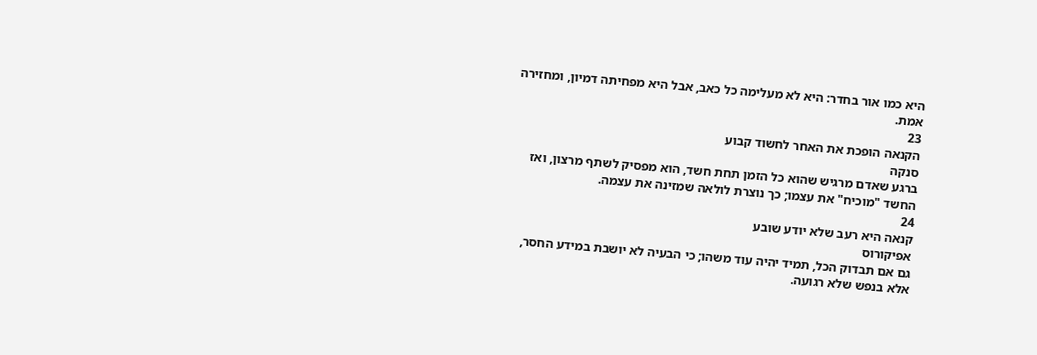היא כמו אור בחדר: היא לא מעלימה כל כאב, אבל היא מפחיתה דמיון, ומחזירה אמת.
23
הקנאה הופכת את האחר לחשוד קבוע
סנקה
ברגע שאדם מרגיש שהוא כל הזמן תחת חשד, הוא מפסיק לשתף מרצון, ואז החשד "מוכיח" את עצמו; כך נוצרת לולאה שמזינה את עצמה.
24
קנאה היא רעב שלא יודע שובע
אפיקורוס
גם אם תבדוק הכל, תמיד יהיה עוד משהו; כי הבעיה לא יושבת במידע החסר, אלא בנפש שלא רגועה.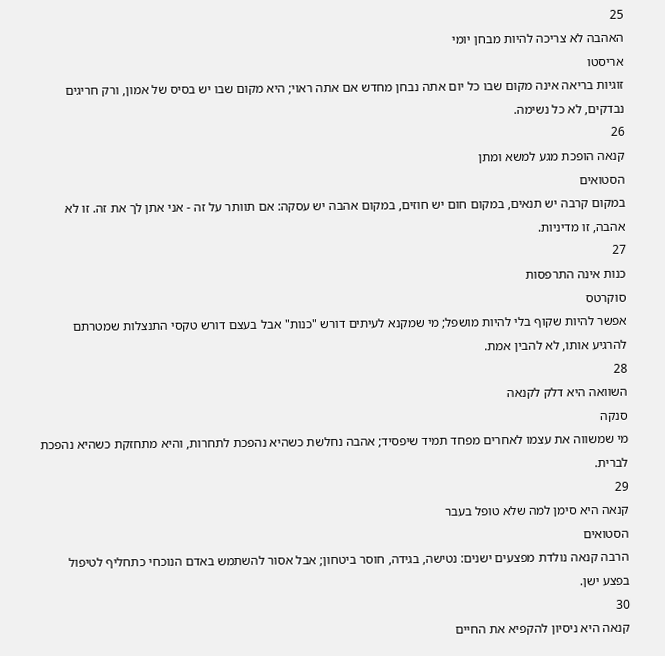25
האהבה לא צריכה להיות מבחן יומי
אריסטו
זוגיות בריאה אינה מקום שבו כל יום אתה נבחן מחדש אם אתה ראוי; היא מקום שבו יש בסיס של אמון, ורק חריגים נבדקים, לא כל נשימה.
26
קנאה הופכת מגע למשא ומתן
הסטואים
במקום קרבה יש תנאים, במקום חום יש חוזים, במקום אהבה יש עסקה: אם תוותר על זה - אני אתן לך את זה. זו לא אהבה, זו מדיניות.
27
כנות אינה התרפסות
סוקרטס
אפשר להיות שקוף בלי להיות מושפל; מי שמקנא לעיתים דורש "כנות" אבל בעצם דורש טקסי התנצלות שמטרתם להרגיע אותו, לא להבין אמת.
28
השוואה היא דלק לקנאה
סנקה
מי שמשווה את עצמו לאחרים מפחד תמיד שיפסיד; אהבה נחלשת כשהיא נהפכת לתחרות, והיא מתחזקת כשהיא נהפכת לברית.
29
קנאה היא סימן למה שלא טופל בעבר
הסטואים
הרבה קנאה נולדת מפצעים ישנים: נטישה, בגידה, חוסר ביטחון; אבל אסור להשתמש באדם הנוכחי כתחליף לטיפול בפצע ישן.
30
קנאה היא ניסיון להקפיא את החיים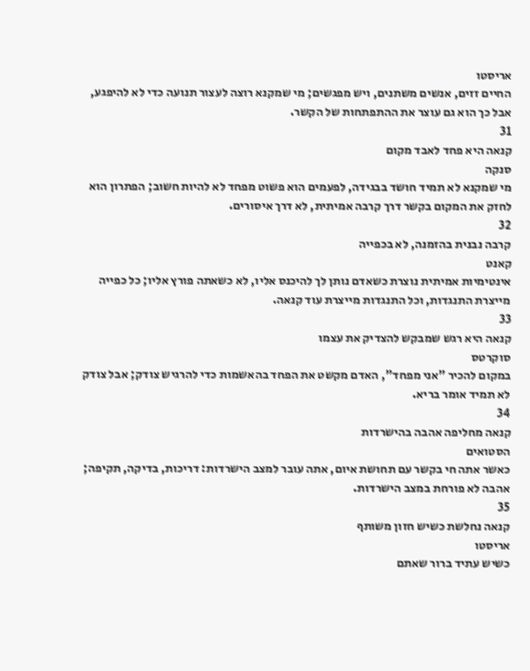אריסטו
החיים זזים, אנשים משתנים, ויש מפגשים; מי שמקנא רוצה לעצור תנועה כדי לא להיפגע, אבל כך הוא גם עוצר את ההתפתחות של הקשר.
31
קנאה היא פחד לאבד מקום
סנקה
מי שמקנא לא תמיד חושד בבגידה, לפעמים הוא פשוט מפחד לא להיות חשוב; הפתרון הוא לחזק את המקום בקשר דרך קרבה אמיתית, לא דרך איסורים.
32
קרבה נבנית בהזמנה, לא בכפייה
קאנט
אינטימיות אמיתית נוצרת כשאדם נותן לך להיכנס אליו, לא כשאתה פורץ אליו; כל כפייה מייצרת התנגדות, וכל התנגדות מייצרת עוד קנאה.
33
קנאה היא רגש שמבקש להצדיק את עצמו
סוקרטס
במקום להכיר "אני מפחד", האדם מקשט את הפחד בהאשמות כדי להרגיש צודק; אבל צודק לא תמיד אומר בריא.
34
קנאה מחליפה אהבה בהישרדות
הסטואים
כאשר אתה חי בקשר עם תחושת איום, אתה עובר למצב הישרדות: דריכות, בדיקה, תקיפה; אהבה לא פורחת במצב הישרדות.
35
קנאה נחלשת כשיש חזון משותף
אריסטו
כשיש עתיד ברור שאתם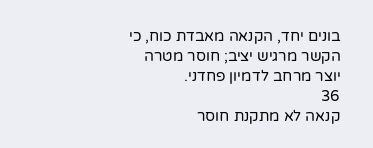בונים יחד, הקנאה מאבדת כוח, כי הקשר מרגיש יציב; חוסר מטרה יוצר מרחב לדמיון פחדני.
36
קנאה לא מתקנת חוסר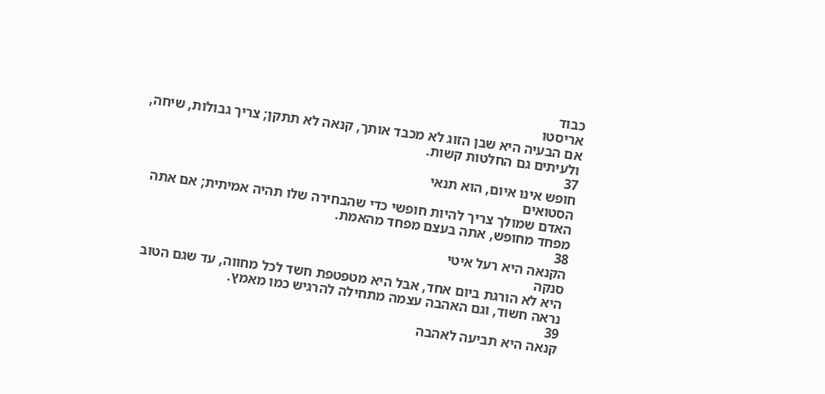כבוד
אריסטו
אם הבעיה היא שבן הזוג לא מכבד אותך, קנאה לא תתקן; צריך גבולות, שיחה, ולעיתים גם החלטות קשות.
37
חופש אינו איום, הוא תנאי
הסטואים
האדם שמולך צריך להיות חופשי כדי שהבחירה שלו תהיה אמיתית; אם אתה מפחד מחופש, אתה בעצם מפחד מהאמת.
38
הקנאה היא רעל איטי
סנקה
היא לא הורגת ביום אחד, אבל היא מטפטפת חשד לכל מחווה, עד שגם הטוב נראה חשוד, וגם האהבה עצמה מתחילה להרגיש כמו מאמץ.
39
קנאה היא תביעה לאהבה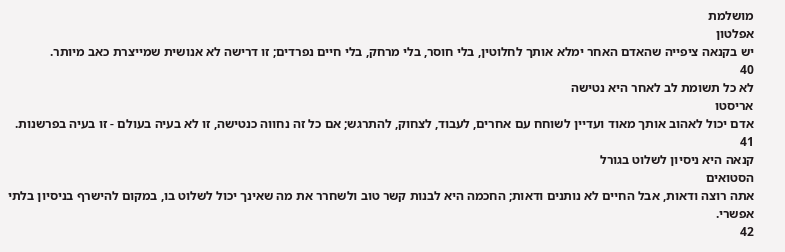מושלמת
אפלטון
יש בקנאה ציפייה שהאדם האחר ימלא אותך לחלוטין, בלי חוסר, בלי מרחק, בלי חיים נפרדים; זו דרישה לא אנושית שמייצרת כאב מיותר.
40
לא כל תשומת לב לאחר היא נטישה
אריסטו
אדם יכול לאהוב אותך מאוד ועדיין לשוחח עם אחרים, לעבוד, לצחוק, להתרגש; אם כל זה נחווה כנטישה, זו לא בעיה בעולם - זו בעיה בפרשנות.
41
קנאה היא ניסיון לשלוט בגורל
הסטואים
אתה רוצה ודאות, אבל החיים לא נותנים ודאות; החכמה היא לבנות קשר טוב ולשחרר את מה שאינך יכול לשלוט בו, במקום להישרף בניסיון בלתי אפשרי.
42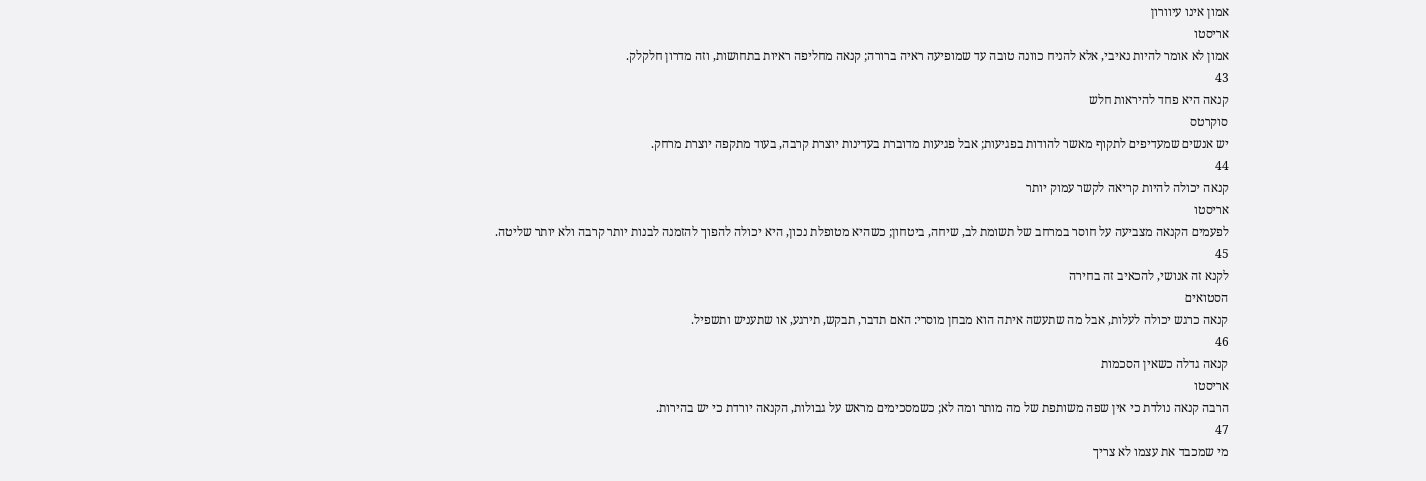אמון אינו עיוורון
אריסטו
אמון לא אומר להיות נאיבי, אלא להניח כוונה טובה עד שמופיעה ראיה ברורה; קנאה מחליפה ראיות בתחושות, וזה מדרון חלקלק.
43
קנאה היא פחד להיראות חלש
סוקרטס
יש אנשים שמעדיפים לתקוף מאשר להודות בפגיעות; אבל פגיעות מדוברת בעדינות יוצרת קרבה, בעוד מתקפה יוצרת מרחק.
44
קנאה יכולה להיות קריאה לקשר עמוק יותר
אריסטו
לפעמים הקנאה מצביעה על חוסר במרחב של תשומת לב, שיחה, ביטחון; כשהיא מטופלת נכון, היא יכולה להפוך להזמנה לבנות יותר קרבה ולא יותר שליטה.
45
לקנא זה אנושי, להכאיב זה בחירה
הסטואים
קנאה כרגש יכולה לעלות, אבל מה שתעשה איתה הוא מבחן מוסרי: האם תדבר, תבקש, תירגע, או שתעניש ותשפיל.
46
קנאה גדלה כשאין הסכמות
אריסטו
הרבה קנאה נולדת כי אין שפה משותפת של מה מותר ומה לא; כשמסכימים מראש על גבולות, הקנאה יורדת כי יש בהירות.
47
מי שמכבד את עצמו לא צריך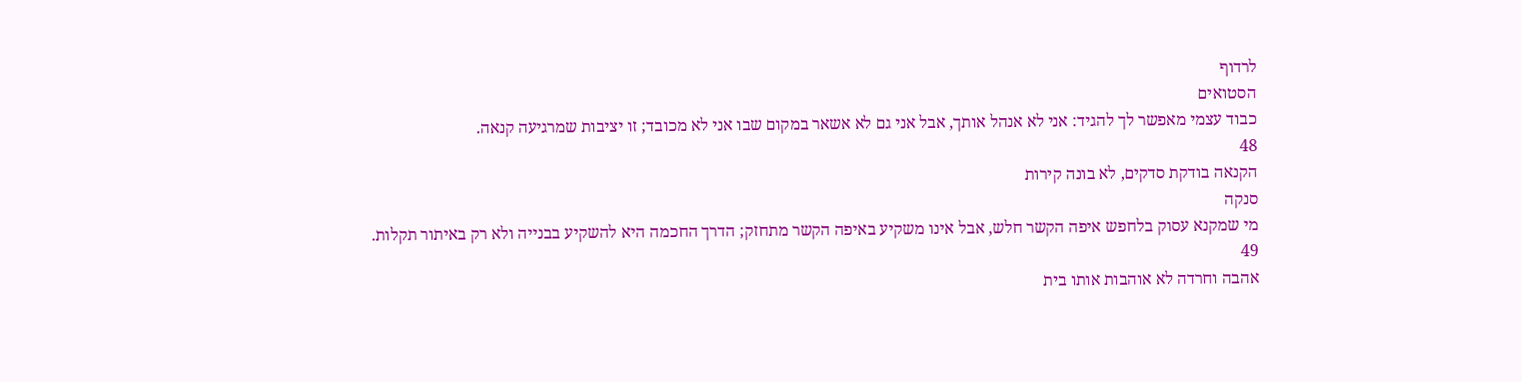לרדוף
הסטואים
כבוד עצמי מאפשר לך להגיד: אני לא אנהל אותך, אבל אני גם לא אשאר במקום שבו אני לא מכובד; זו יציבות שמרגיעה קנאה.
48
הקנאה בודקת סדקים, לא בונה קירות
סנקה
מי שמקנא עסוק בלחפש איפה הקשר חלש, אבל אינו משקיע באיפה הקשר מתחזק; הדרך החכמה היא להשקיע בבנייה ולא רק באיתור תקלות.
49
אהבה וחרדה לא אוהבות אותו בית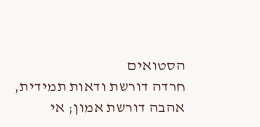הסטואים
חרדה דורשת ודאות תמידית, אהבה דורשת אמון; אי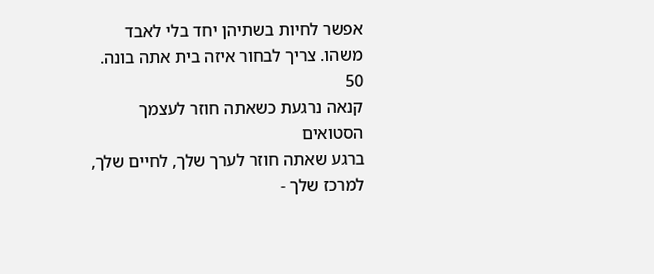אפשר לחיות בשתיהן יחד בלי לאבד משהו. צריך לבחור איזה בית אתה בונה.
50
קנאה נרגעת כשאתה חוזר לעצמך
הסטואים
ברגע שאתה חוזר לערך שלך, לחיים שלך, למרכז שלך -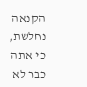הקנאה נחלשת, כי אתה כבר לא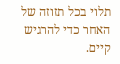תלוי בכל תזוזה של האחר כדי להרגיש קיים.